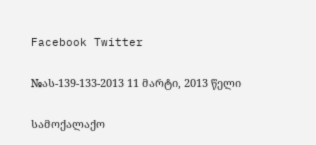Facebook Twitter

№ას-139-133-2013 11 მარტი, 2013 წელი

სამოქალაქო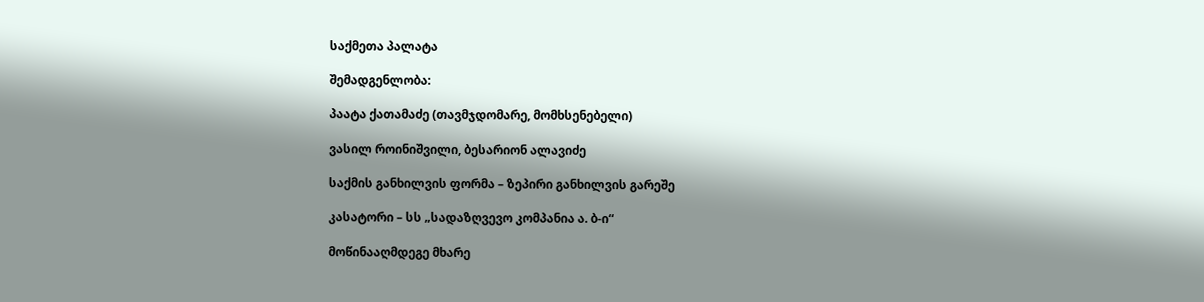საქმეთა პალატა

შემადგენლობა:

პაატა ქათამაძე (თავმჯდომარე, მომხსენებელი)

ვასილ როინიშვილი, ბესარიონ ალავიძე

საქმის განხილვის ფორმა – ზეპირი განხილვის გარეშე

კასატორი – სს „სადაზღვევო კომპანია ა. ბ-ი“

მოწინააღმდეგე მხარე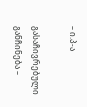– ი.პ-ა

გასაჩივრებული განჩინება –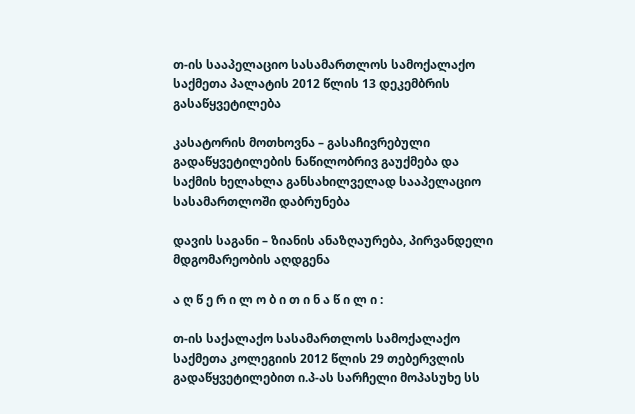თ-ის სააპელაციო სასამართლოს სამოქალაქო საქმეთა პალატის 2012 წლის 13 დეკემბრის გასაწყვეტილება

კასატორის მოთხოვნა – გასაჩივრებული გადაწყვეტილების ნაწილობრივ გაუქმება და საქმის ხელახლა განსახილველად სააპელაციო სასამართლოში დაბრუნება

დავის საგანი – ზიანის ანაზღაურება, პირვანდელი მდგომარეობის აღდგენა

ა ღ წ ე რ ი ლ ო ბ ი თ ი ნ ა წ ი ლ ი :

თ-ის საქალაქო სასამართლოს სამოქალაქო საქმეთა კოლეგიის 2012 წლის 29 თებერვლის გადაწყვეტილებით ი.პ-ას სარჩელი მოპასუხე სს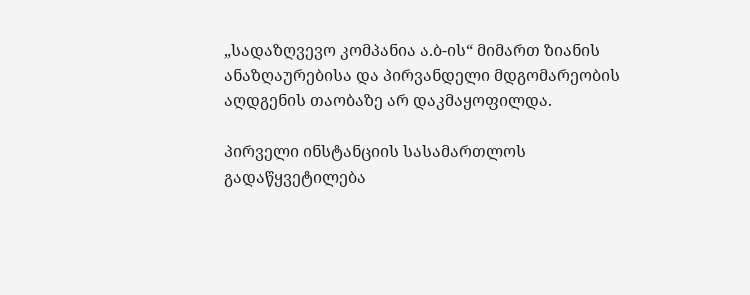„სადაზღვევო კომპანია ა.ბ-ის“ მიმართ ზიანის ანაზღაურებისა და პირვანდელი მდგომარეობის აღდგენის თაობაზე არ დაკმაყოფილდა.

პირველი ინსტანციის სასამართლოს გადაწყვეტილება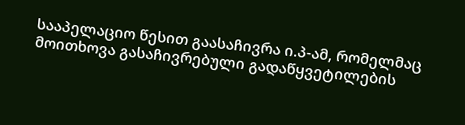სააპელაციო წესით გაასაჩივრა ი.პ-ამ, რომელმაც მოითხოვა გასაჩივრებული გადაწყვეტილების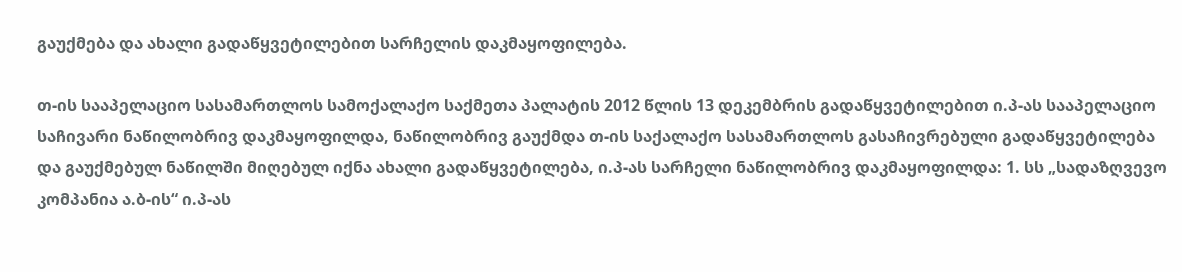გაუქმება და ახალი გადაწყვეტილებით სარჩელის დაკმაყოფილება.

თ-ის სააპელაციო სასამართლოს სამოქალაქო საქმეთა პალატის 2012 წლის 13 დეკემბრის გადაწყვეტილებით ი.პ-ას სააპელაციო საჩივარი ნაწილობრივ დაკმაყოფილდა, ნაწილობრივ გაუქმდა თ-ის საქალაქო სასამართლოს გასაჩივრებული გადაწყვეტილება და გაუქმებულ ნაწილში მიღებულ იქნა ახალი გადაწყვეტილება, ი.პ-ას სარჩელი ნაწილობრივ დაკმაყოფილდა: 1. სს „სადაზღვევო კომპანია ა.ბ-ის“ ი.პ-ას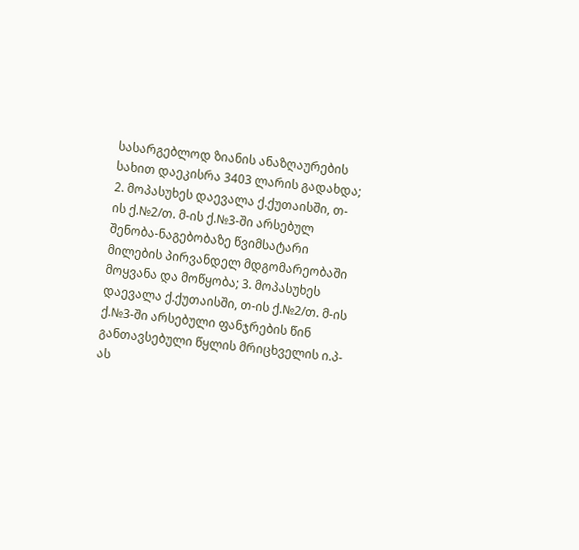სასარგებლოდ ზიანის ანაზღაურების სახით დაეკისრა 3403 ლარის გადახდა; 2. მოპასუხეს დაევალა ქ.ქუთაისში, თ-ის ქ.№2/თ. მ-ის ქ.№3-ში არსებულ შენობა-ნაგებობაზე წვიმსატარი მილების პირვანდელ მდგომარეობაში მოყვანა და მოწყობა; 3. მოპასუხეს დაევალა ქ.ქუთაისში, თ-ის ქ.№2/თ. მ-ის ქ.№3-ში არსებული ფანჯრების წინ განთავსებული წყლის მრიცხველის ი.პ-ას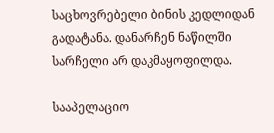საცხოვრებელი ბინის კედლიდან გადატანა. დანარჩენ ნაწილში სარჩელი არ დაკმაყოფილდა.

სააპელაციო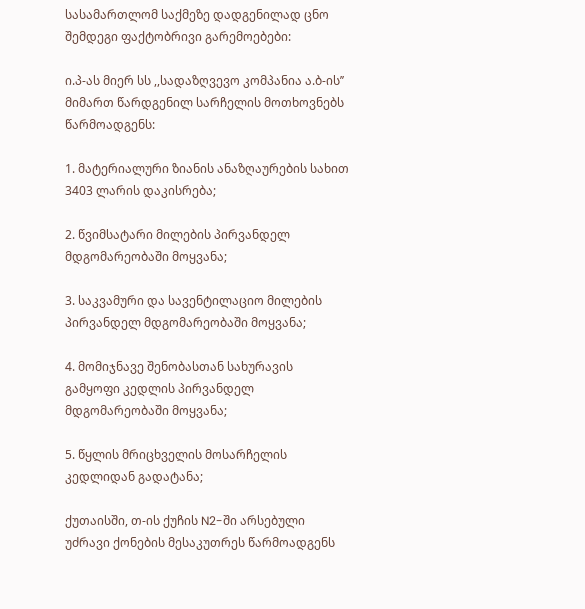სასამართლომ საქმეზე დადგენილად ცნო შემდეგი ფაქტობრივი გარემოებები:

ი.პ-ას მიერ სს ,,სადაზღვევო კომპანია ა.ბ-ის’’ მიმართ წარდგენილ სარჩელის მოთხოვნებს წარმოადგენს:

1. მატერიალური ზიანის ანაზღაურების სახით 3403 ლარის დაკისრება;

2. წვიმსატარი მილების პირვანდელ მდგომარეობაში მოყვანა;

3. საკვამური და სავენტილაციო მილების პირვანდელ მდგომარეობაში მოყვანა;

4. მომიჯნავე შენობასთან სახურავის გამყოფი კედლის პირვანდელ მდგომარეობაში მოყვანა;

5. წყლის მრიცხველის მოსარჩელის კედლიდან გადატანა;

ქუთაისში, თ-ის ქუჩის N2-ში არსებული უძრავი ქონების მესაკუთრეს წარმოადგენს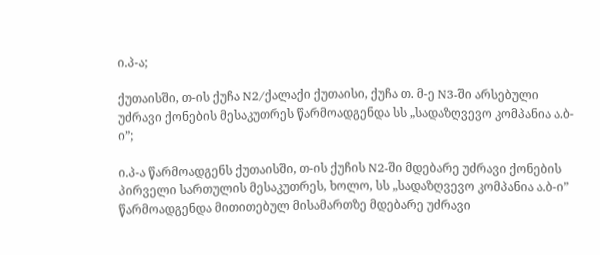ი.პ-ა;

ქუთაისში, თ-ის ქუჩა N2/ქალაქი ქუთაისი, ქუჩა თ. მ-ე N3-ში არსებული უძრავი ქონების მესაკუთრეს წარმოადგენდა სს „სადაზღვევო კომპანია ა.ბ-ი”;

ი.პ-ა წარმოადგენს ქუთაისში, თ-ის ქუჩის N2-ში მდებარე უძრავი ქონების პირველი სართულის მესაკუთრეს, ხოლო, სს „სადაზღვევო კომპანია ა.ბ-ი” წარმოადგენდა მითითებულ მისამართზე მდებარე უძრავი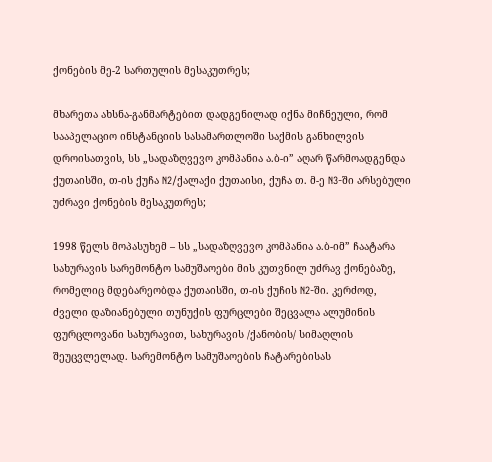ქონების მე-2 სართულის მესაკუთრეს;

მხარეთა ახსნა-განმარტებით დადგენილად იქნა მიჩნეული, რომ სააპელაციო ინსტანციის სასამართლოში საქმის განხილვის დროისათვის, სს „სადაზღვევო კომპანია ა.ბ-ი” აღარ წარმოადგენდა ქუთაისში, თ-ის ქუჩა N2/ქალაქი ქუთაისი, ქუჩა თ. მ-ე N3-ში არსებული უძრავი ქონების მესაკუთრეს;

1998 წელს მოპასუხემ – სს „სადაზღვევო კომპანია ა.ბ-იმ” ჩაატარა სახურავის სარემონტო სამუშაოები მის კუთვნილ უძრავ ქონებაზე, რომელიც მდებარეობდა ქუთაისში, თ-ის ქუჩის N2-ში. კერძოდ, ძველი დაზიანებული თუნუქის ფურცლები შეცვალა ალუმინის ფურცლოვანი სახურავით, სახურავის /ქანობის/ სიმაღლის შეუცვლელად. სარემონტო სამუშაოების ჩატარებისას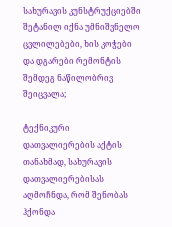სახურავის კუნსტრუქციებში შეტანილ იქნა უმნიშვნელო ცვლილებები, ხის კოჭები და დგარები რემონტის შემდეგ ნაწილობრივ შეიცვალა;

ტექნიკური დათვალიერების აქტის თანახმად, სახურავის დათვალიერებისას აღმოჩნდა, რომ შენობას ჰქონდა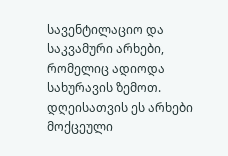სავენტილაციო და საკვამური არხები, რომელიც ადიოდა სახურავის ზემოთ. დღეისათვის ეს არხები მოქცეული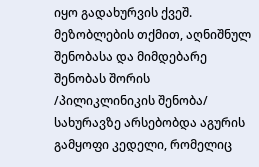იყო გადახურვის ქვეშ. მეზობლების თქმით, აღნიშნულ შენობასა და მიმდებარე შენობას შორის /პილიკლინიკის შენობა/ სახურავზე არსებობდა აგურის გამყოფი კედელი, რომელიც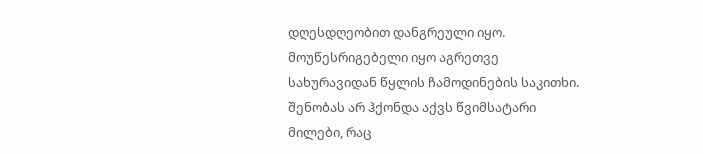დღესდღეობით დანგრეული იყო. მოუწესრიგებელი იყო აგრეთვე სახურავიდან წყლის ჩამოდინების საკითხი. შენობას არ ჰქონდა აქვს წვიმსატარი მილები, რაც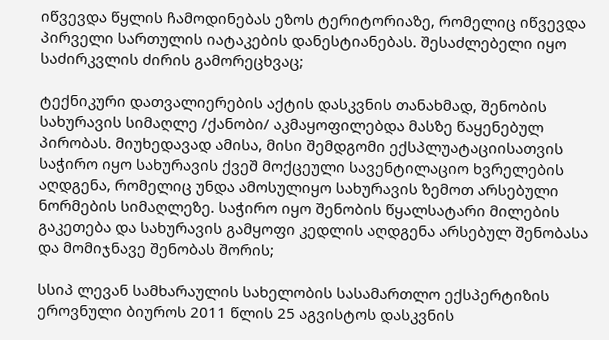იწვევდა წყლის ჩამოდინებას ეზოს ტერიტორიაზე, რომელიც იწვევდა პირველი სართულის იატაკების დანესტიანებას. შესაძლებელი იყო საძირკვლის ძირის გამორეცხვაც;

ტექნიკური დათვალიერების აქტის დასკვნის თანახმად, შენობის სახურავის სიმაღლე /ქანობი/ აკმაყოფილებდა მასზე წაყენებულ პირობას. მიუხედავად ამისა, მისი შემდგომი ექსპლუატაციისათვის საჭირო იყო სახურავის ქვეშ მოქცეული სავენტილაციო ხვრელების აღდგენა, რომელიც უნდა ამოსულიყო სახურავის ზემოთ არსებული ნორმების სიმაღლეზე. საჭირო იყო შენობის წყალსატარი მილების გაკეთება და სახურავის გამყოფი კედლის აღდგენა არსებულ შენობასა და მომიჯნავე შენობას შორის;

სსიპ ლევან სამხარაულის სახელობის სასამართლო ექსპერტიზის ეროვნული ბიუროს 2011 წლის 25 აგვისტოს დასკვნის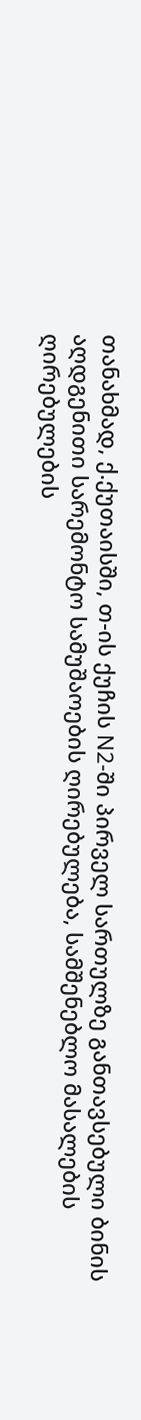თანახმად, ქ.ქუთაისში, თ-ის ქუჩის N2-ში პირველ სართულზე განთავსებული ბინის აღდგენითი სარემონტო სამუშაოების ღირებულება, სამშენებლო მასალების ღირებულების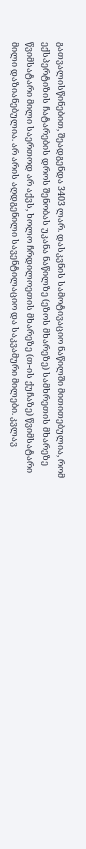გათვალისწინებით, შეადგენდა 3403 ლარ. დასკვნის სამოტივაციო ნაწილში მითითებულია, რომ ექსპერტიზის ჩატარების დროს შენობას უკანა ნაწილზე (ეზოს მხარეზე) სამხრეთის მხარეზე წვიმსატარი მილი საერთოდ არ აქვს, ხოლო ჩრდილოეთის მხარეზე (თ-ის ქუჩაზე) წვიმსატარი მილი დაზიანებულია. არ არის აღდგენილი სავენტილაციო და საკვამური მილები. კვლავ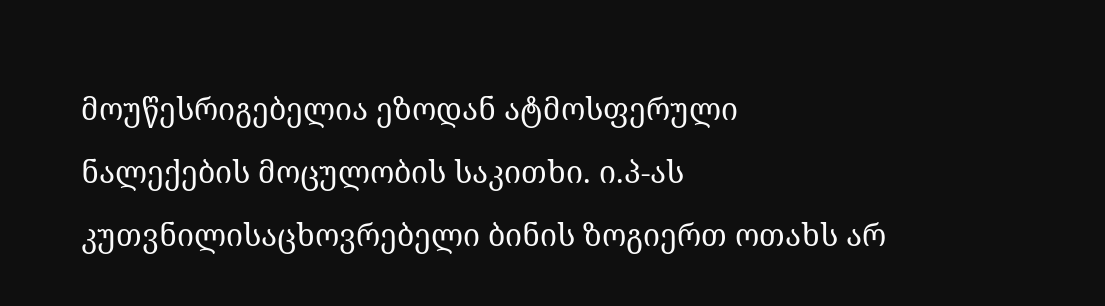მოუწესრიგებელია ეზოდან ატმოსფერული ნალექების მოცულობის საკითხი. ი.პ-ას კუთვნილისაცხოვრებელი ბინის ზოგიერთ ოთახს არ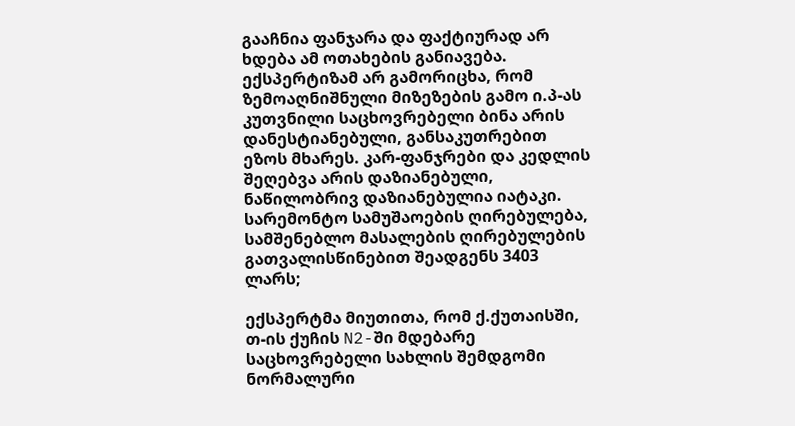გააჩნია ფანჯარა და ფაქტიურად არ ხდება ამ ოთახების განიავება. ექსპერტიზამ არ გამორიცხა, რომ ზემოაღნიშნული მიზეზების გამო ი.პ-ას კუთვნილი საცხოვრებელი ბინა არის დანესტიანებული, განსაკუთრებით ეზოს მხარეს. კარ-ფანჯრები და კედლის შეღებვა არის დაზიანებული, ნაწილობრივ დაზიანებულია იატაკი. სარემონტო სამუშაოების ღირებულება, სამშენებლო მასალების ღირებულების გათვალისწინებით შეადგენს 3403 ლარს;

ექსპერტმა მიუთითა, რომ ქ.ქუთაისში, თ-ის ქუჩის N2-ში მდებარე საცხოვრებელი სახლის შემდგომი ნორმალური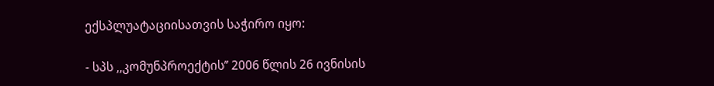ექსპლუატაციისათვის საჭირო იყო:

- სპს ,,კომუნპროექტის’’ 2006 წლის 26 ივნისის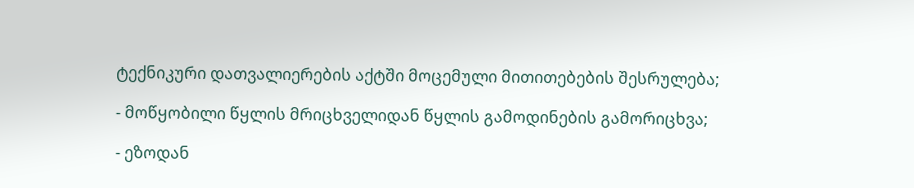ტექნიკური დათვალიერების აქტში მოცემული მითითებების შესრულება;

- მოწყობილი წყლის მრიცხველიდან წყლის გამოდინების გამორიცხვა;

- ეზოდან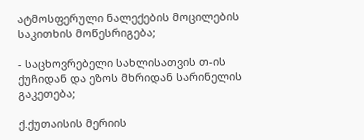ატმოსფერული ნალექების მოცილების საკითხის მოწესრიგება;

- საცხოვრებელი სახლისათვის თ-ის ქუჩიდან და ეზოს მხრიდან სარინელის გაკეთება;

ქ.ქუთაისის მერიის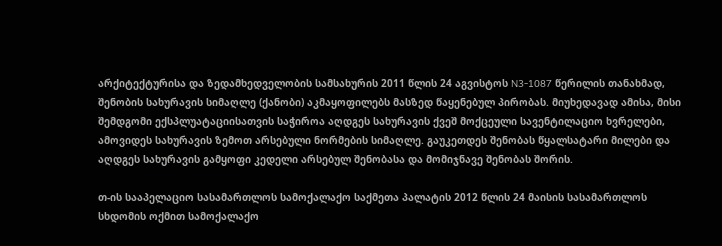არქიტექტურისა და ზედამხედველობის სამსახურის 2011 წლის 24 აგვისტოს N3-1087 წერილის თანახმად, შენობის სახურავის სიმაღლე (ქანობი) აკმაყოფილებს მასზედ წაყენებულ პირობას. მიუხედავად ამისა, მისი შემდგომი ექსპლუატაციისათვის საჭიროა აღდგეს სახურავის ქვეშ მოქცეული სავენტილაციო ხვრელები, ამოვიდეს სახურავის ზემოთ არსებული ნორმების სიმაღლე. გაუკეთდეს შენობას წყალსატარი მილები და აღდგეს სახურავის გამყოფი კედელი არსებულ შენობასა და მომიჯნავე შენობას შორის.

თ-ის სააპელაციო სასამართლოს სამოქალაქო საქმეთა პალატის 2012 წლის 24 მაისის სასამართლოს სხდომის ოქმით სამოქალაქო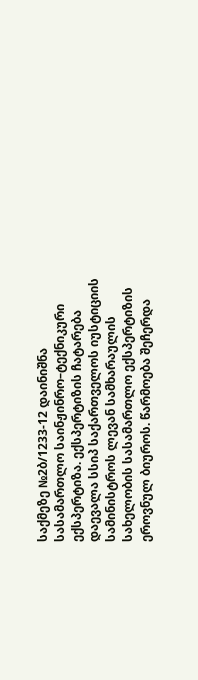საქმეზე №2ბ/1233-12 დაინიშნა სასამართლო საინჟინრო–ტექნიკური ექსპერტიზა. ექსპერტიზის ჩატარება დაევალა სსიპ საქართველოს იუსტიციის სამინისტროს ლევან სამხარაულის სახელობის სასამართლო ექსპერტიზის ეროვნულ ბიუროს. წარმოება შეჩერდა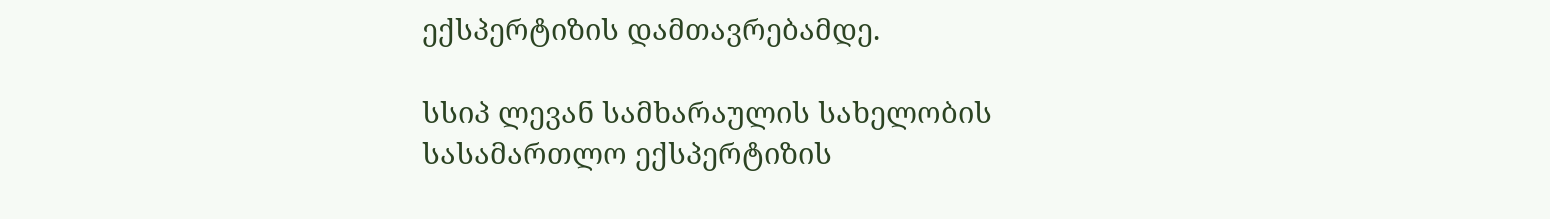ექსპერტიზის დამთავრებამდე.

სსიპ ლევან სამხარაულის სახელობის სასამართლო ექსპერტიზის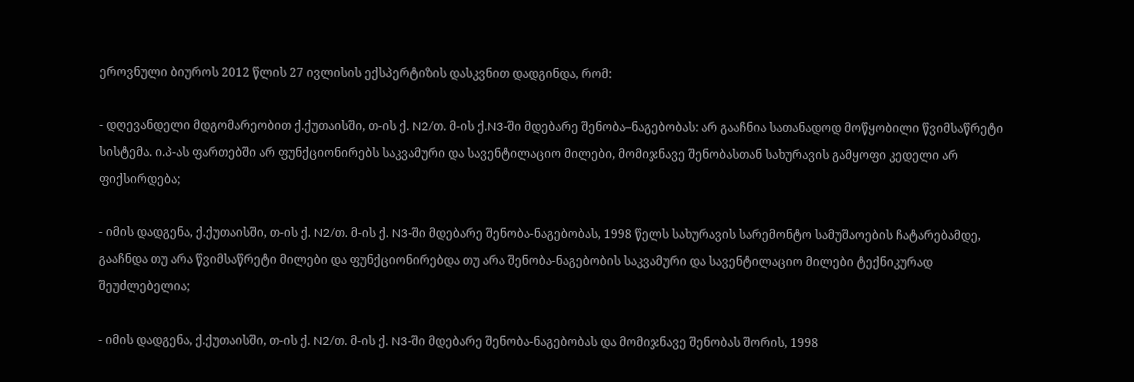ეროვნული ბიუროს 2012 წლის 27 ივლისის ექსპერტიზის დასკვნით დადგინდა, რომ:

- დღევანდელი მდგომარეობით ქ.ქუთაისში, თ-ის ქ. N2/თ. მ-ის ქ.N3-ში მდებარე შენობა–ნაგებობას: არ გააჩნია სათანადოდ მოწყობილი წვიმსაწრეტი სისტემა. ი.პ-ას ფართებში არ ფუნქციონირებს საკვამური და სავენტილაციო მილები, მომიჯნავე შენობასთან სახურავის გამყოფი კედელი არ ფიქსირდება;

- იმის დადგენა, ქ.ქუთაისში, თ-ის ქ. N2/თ. მ-ის ქ. N3-ში მდებარე შენობა-ნაგებობას, 1998 წელს სახურავის სარემონტო სამუშაოების ჩატარებამდე, გააჩნდა თუ არა წვიმსაწრეტი მილები და ფუნქციონირებდა თუ არა შენობა-ნაგებობის საკვამური და სავენტილაციო მილები ტექნიკურად შეუძლებელია;

- იმის დადგენა, ქ.ქუთაისში, თ-ის ქ. N2/თ. მ-ის ქ. N3-ში მდებარე შენობა-ნაგებობას და მომიჯნავე შენობას შორის, 1998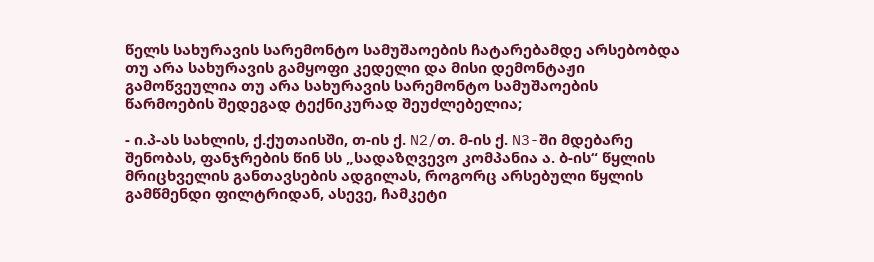წელს სახურავის სარემონტო სამუშაოების ჩატარებამდე არსებობდა თუ არა სახურავის გამყოფი კედელი და მისი დემონტაჟი გამოწვეულია თუ არა სახურავის სარემონტო სამუშაოების წარმოების შედეგად ტექნიკურად შეუძლებელია;

- ი.პ-ას სახლის, ქ.ქუთაისში, თ-ის ქ. N2/თ. მ-ის ქ. N3-ში მდებარე შენობას, ფანჯრების წინ სს „სადაზღვევო კომპანია ა. ბ-ის“ წყლის მრიცხველის განთავსების ადგილას, როგორც არსებული წყლის გამწმენდი ფილტრიდან, ასევე, ჩამკეტი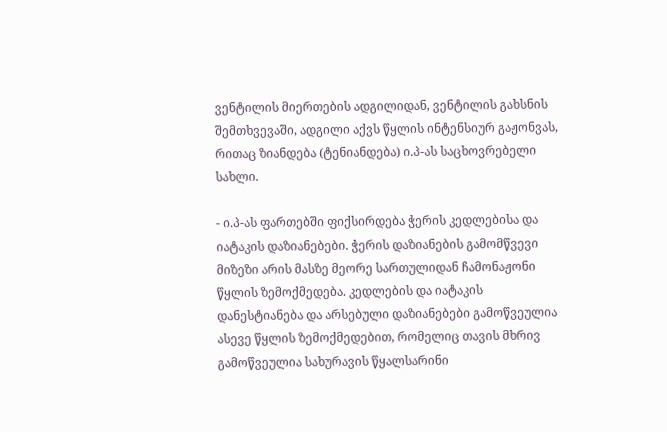ვენტილის მიერთების ადგილიდან, ვენტილის გახსნის შემთხვევაში, ადგილი აქვს წყლის ინტენსიურ გაჟონვას, რითაც ზიანდება (ტენიანდება) ი.პ-ას საცხოვრებელი სახლი.

- ი.პ-ას ფართებში ფიქსირდება ჭერის კედლებისა და იატაკის დაზიანებები. ჭერის დაზიანების გამომწვევი მიზეზი არის მასზე მეორე სართულიდან ჩამონაჟონი წყლის ზემოქმედება. კედლების და იატაკის დანესტიანება და არსებული დაზიანებები გამოწვეულია ასევე წყლის ზემოქმედებით, რომელიც თავის მხრივ გამოწვეულია სახურავის წყალსარინი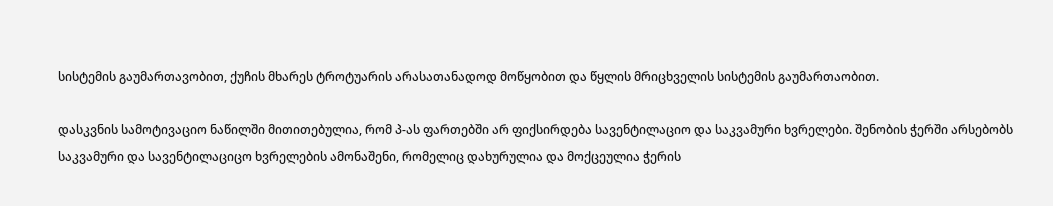სისტემის გაუმართავობით, ქუჩის მხარეს ტროტუარის არასათანადოდ მოწყობით და წყლის მრიცხველის სისტემის გაუმართაობით.

დასკვნის სამოტივაციო ნაწილში მითითებულია, რომ პ-ას ფართებში არ ფიქსირდება სავენტილაციო და საკვამური ხვრელები. შენობის ჭერში არსებობს საკვამური და სავენტილაციცო ხვრელების ამონაშენი, რომელიც დახურულია და მოქცეულია ჭერის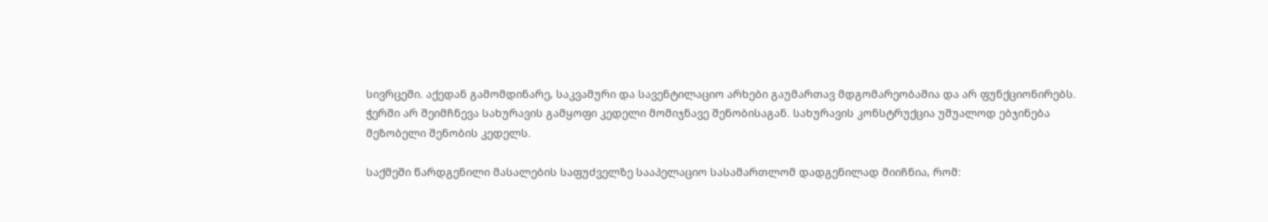სივრცეში. აქედან გამომდინარე, საკვამური და სავენტილაციო არხები გაუმართავ მდგომარეობაშია და არ ფუნქციონირებს. ჭერში არ შეიმჩნევა სახურავის გამყოფი კედელი მომიჯნავე შენობისაგან. სახურავის კონსტრუქცია უშუალოდ ებჯინება მეზობელი შენობის კედელს.

საქმეში წარდგენილი მასალების საფუძველზე სააპელაციო სასამართლომ დადგენილად მიიჩნია, რომ: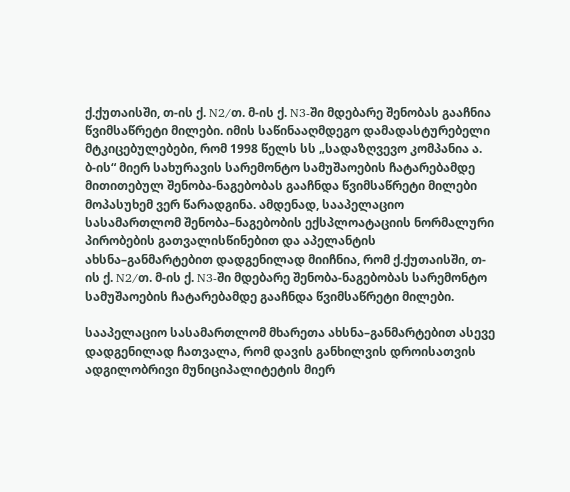ქ.ქუთაისში, თ-ის ქ. N2/თ. მ-ის ქ. N3-ში მდებარე შენობას გააჩნია წვიმსაწრეტი მილები. იმის საწინააღმდეგო დამადასტურებელი მტკიცებულებები, რომ 1998 წელს სს „სადაზღვევო კომპანია ა. ბ-ის“ მიერ სახურავის სარემონტო სამუშაოების ჩატარებამდე მითითებულ შენობა-ნაგებობას გააჩნდა წვიმსაწრეტი მილები მოპასუხემ ვერ წარადგინა. ამდენად, სააპელაციო სასამართლომ შენობა–ნაგებობის ექსპლოატაციის ნორმალური პირობების გათვალისწინებით და აპელანტის ახსნა–განმარტებით დადგენილად მიიჩნია, რომ ქ.ქუთაისში, თ-ის ქ. N2/თ. მ-ის ქ. N3-ში მდებარე შენობა-ნაგებობას სარემონტო სამუშაოების ჩატარებამდე გააჩნდა წვიმსაწრეტი მილები.

სააპელაციო სასამართლომ მხარეთა ახსნა–განმარტებით ასევე დადგენილად ჩათვალა, რომ დავის განხილვის დროისათვის ადგილობრივი მუნიციპალიტეტის მიერ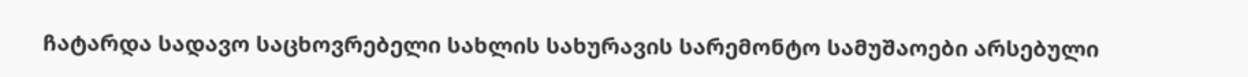ჩატარდა სადავო საცხოვრებელი სახლის სახურავის სარემონტო სამუშაოები არსებული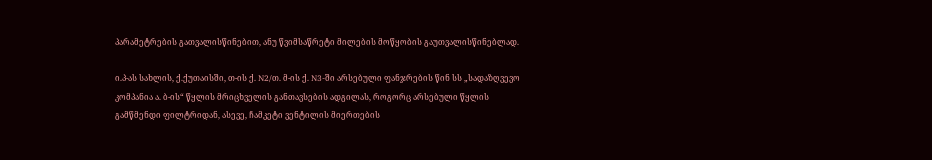პარამეტრების გათვალისწინებით, ანუ წვიმსაწრეტი მილების მოწყობის გაუთვალისწინებლად.

ი.პ-ას სახლის, ქ.ქუთაისში, თ-ის ქ. N2/თ. მ-ის ქ. N3-ში არსებული ფანჯრების წინ სს „სადაზღვევო კომპანია ა. ბ-ის“ წყლის მრიცხველის განთავსების ადგილას, როგორც არსებული წყლის გამწმენდი ფილტრიდან, ასევე, ჩამკეტი ვენტილის მიერთების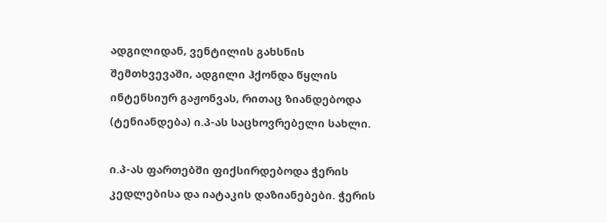ადგილიდან, ვენტილის გახსნის შემთხვევაში, ადგილი ჰქონდა წყლის ინტენსიურ გაჟონვას, რითაც ზიანდებოდა (ტენიანდება) ი.პ-ას საცხოვრებელი სახლი.

ი.პ-ას ფართებში ფიქსირდებოდა ჭერის კედლებისა და იატაკის დაზიანებები. ჭერის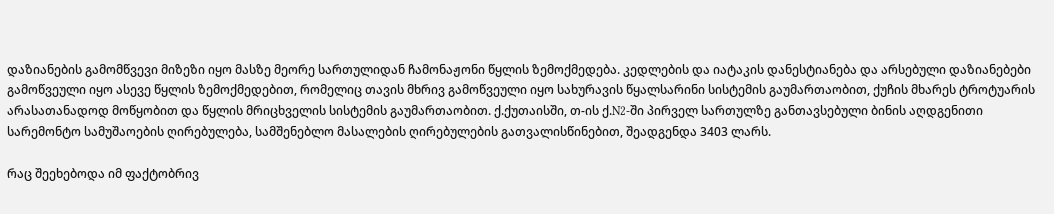დაზიანების გამომწვევი მიზეზი იყო მასზე მეორე სართულიდან ჩამონაჟონი წყლის ზემოქმედება. კედლების და იატაკის დანესტიანება და არსებული დაზიანებები გამოწვეული იყო ასევე წყლის ზემოქმედებით, რომელიც თავის მხრივ გამოწვეული იყო სახურავის წყალსარინი სისტემის გაუმართაობით, ქუჩის მხარეს ტროტუარის არასათანადოდ მოწყობით და წყლის მრიცხველის სისტემის გაუმართაობით. ქ.ქუთაისში, თ-ის ქ.N2-ში პირველ სართულზე განთავსებული ბინის აღდგენითი სარემონტო სამუშაოების ღირებულება, სამშენებლო მასალების ღირებულების გათვალისწინებით, შეადგენდა 3403 ლარს.

რაც შეეხებოდა იმ ფაქტობრივ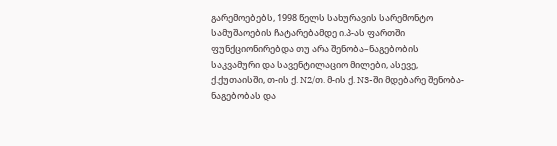გარემოებებს, 1998 წელს სახურავის სარემონტო სამუშაოების ჩატარებამდე ი.პ-ას ფართში ფუნქციონირებდა თუ არა შენობა–ნაგებობის საკვამური და სავენტილაციო მილები, ასევე, ქ.ქუთაისში, თ-ის ქ. N2/თ. მ-ის ქ. N3-ში მდებარე შენობა-ნაგებობას და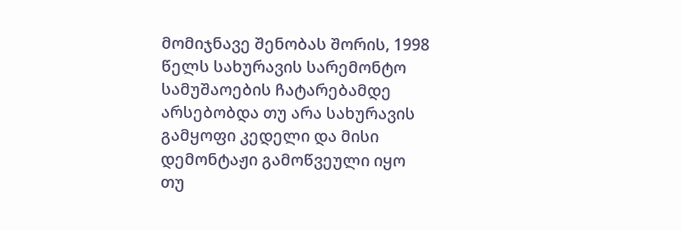მომიჯნავე შენობას შორის, 1998 წელს სახურავის სარემონტო სამუშაოების ჩატარებამდე არსებობდა თუ არა სახურავის გამყოფი კედელი და მისი დემონტაჟი გამოწვეული იყო თუ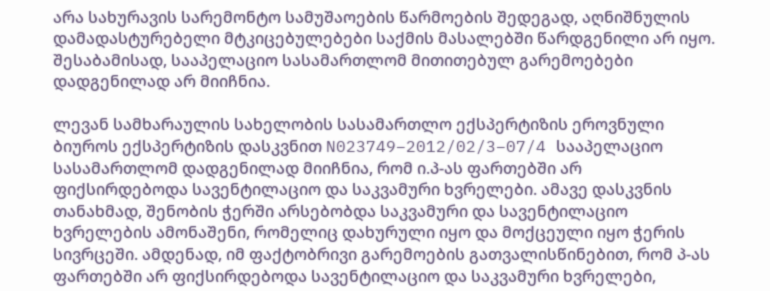არა სახურავის სარემონტო სამუშაოების წარმოების შედეგად, აღნიშნულის დამადასტურებელი მტკიცებულებები საქმის მასალებში წარდგენილი არ იყო. შესაბამისად, სააპელაციო სასამართლომ მითითებულ გარემოებები დადგენილად არ მიიჩნია.

ლევან სამხარაულის სახელობის სასამართლო ექსპერტიზის ეროვნული ბიუროს ექსპერტიზის დასკვნით N023749–2012/02/3–07/4 სააპელაციო სასამართლომ დადგენილად მიიჩნია, რომ ი.პ-ას ფართებში არ ფიქსირდებოდა სავენტილაციო და საკვამური ხვრელები. ამავე დასკვნის თანახმად, შენობის ჭერში არსებობდა საკვამური და სავენტილაციო ხვრელების ამონაშენი, რომელიც დახურული იყო და მოქცეული იყო ჭერის სივრცეში. ამდენად, იმ ფაქტობრივი გარემოების გათვალისწინებით, რომ პ-ას ფართებში არ ფიქსირდებოდა სავენტილაციო და საკვამური ხვრელები,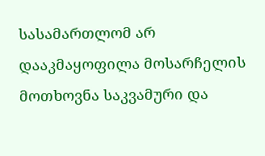სასამართლომ არ დააკმაყოფილა მოსარჩელის მოთხოვნა საკვამური და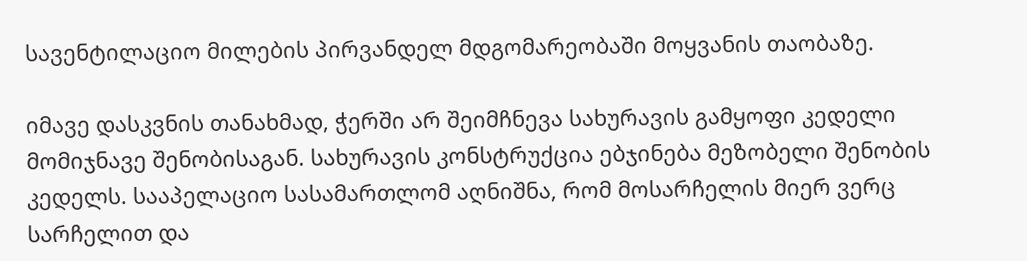სავენტილაციო მილების პირვანდელ მდგომარეობაში მოყვანის თაობაზე.

იმავე დასკვნის თანახმად, ჭერში არ შეიმჩნევა სახურავის გამყოფი კედელი მომიჯნავე შენობისაგან. სახურავის კონსტრუქცია ებჯინება მეზობელი შენობის კედელს. სააპელაციო სასამართლომ აღნიშნა, რომ მოსარჩელის მიერ ვერც სარჩელით და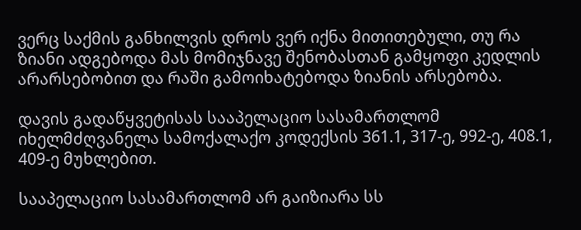ვერც საქმის განხილვის დროს ვერ იქნა მითითებული, თუ რა ზიანი ადგებოდა მას მომიჯნავე შენობასთან გამყოფი კედლის არარსებობით და რაში გამოიხატებოდა ზიანის არსებობა.

დავის გადაწყვეტისას სააპელაციო სასამართლომ იხელმძღვანელა სამოქალაქო კოდექსის 361.1, 317-ე, 992-ე, 408.1, 409-ე მუხლებით.

სააპელაციო სასამართლომ არ გაიზიარა სს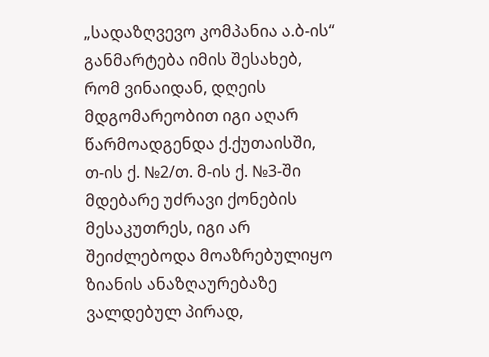„სადაზღვევო კომპანია ა.ბ-ის“ განმარტება იმის შესახებ, რომ ვინაიდან, დღეის მდგომარეობით იგი აღარ წარმოადგენდა ქ.ქუთაისში, თ-ის ქ. №2/თ. მ-ის ქ. №3-ში მდებარე უძრავი ქონების მესაკუთრეს, იგი არ შეიძლებოდა მოაზრებულიყო ზიანის ანაზღაურებაზე ვალდებულ პირად,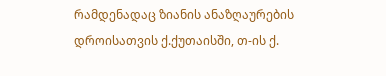რამდენადაც ზიანის ანაზღაურების დროისათვის ქ.ქუთაისში, თ-ის ქ.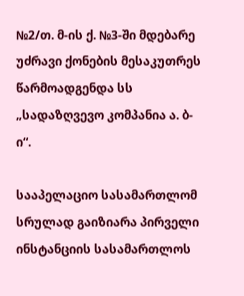№2/თ. მ-ის ქ. №3-ში მდებარე უძრავი ქონების მესაკუთრეს წარმოადგენდა სს „სადაზღვევო კომპანია ა. ბ-ი“.

სააპელაციო სასამართლომ სრულად გაიზიარა პირველი ინსტანციის სასამართლოს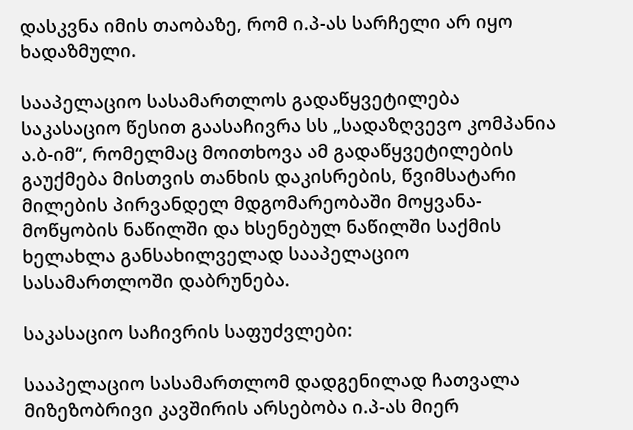დასკვნა იმის თაობაზე, რომ ი.პ-ას სარჩელი არ იყო ხადაზმული.

სააპელაციო სასამართლოს გადაწყვეტილება საკასაციო წესით გაასაჩივრა სს „სადაზღვევო კომპანია ა.ბ-იმ“, რომელმაც მოითხოვა ამ გადაწყვეტილების გაუქმება მისთვის თანხის დაკისრების, წვიმსატარი მილების პირვანდელ მდგომარეობაში მოყვანა-მოწყობის ნაწილში და ხსენებულ ნაწილში საქმის ხელახლა განსახილველად სააპელაციო სასამართლოში დაბრუნება.

საკასაციო საჩივრის საფუძვლები:

სააპელაციო სასამართლომ დადგენილად ჩათვალა მიზეზობრივი კავშირის არსებობა ი.პ-ას მიერ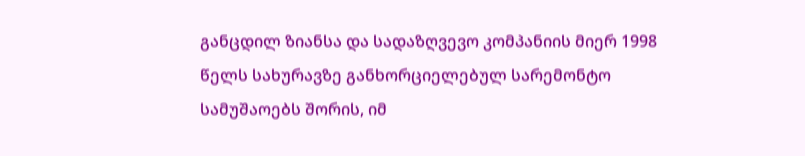განცდილ ზიანსა და სადაზღვევო კომპანიის მიერ 1998 წელს სახურავზე განხორციელებულ სარემონტო სამუშაოებს შორის, იმ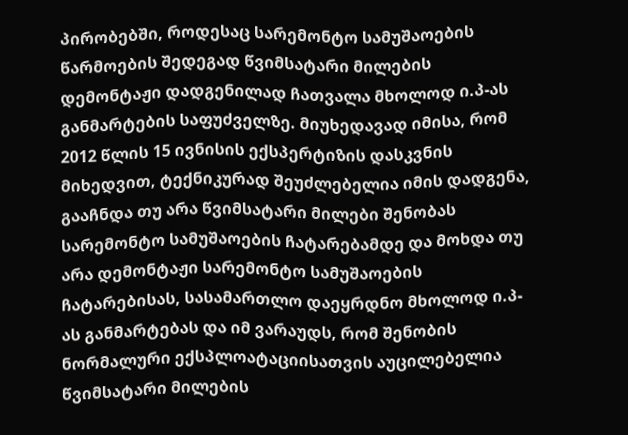პირობებში, როდესაც სარემონტო სამუშაოების წარმოების შედეგად წვიმსატარი მილების დემონტაჟი დადგენილად ჩათვალა მხოლოდ ი.პ-ას განმარტების საფუძველზე. მიუხედავად იმისა, რომ 2012 წლის 15 ივნისის ექსპერტიზის დასკვნის მიხედვით, ტექნიკურად შეუძლებელია იმის დადგენა, გააჩნდა თუ არა წვიმსატარი მილები შენობას სარემონტო სამუშაოების ჩატარებამდე და მოხდა თუ არა დემონტაჟი სარემონტო სამუშაოების ჩატარებისას, სასამართლო დაეყრდნო მხოლოდ ი.პ-ას განმარტებას და იმ ვარაუდს, რომ შენობის ნორმალური ექსპლოატაციისათვის აუცილებელია წვიმსატარი მილების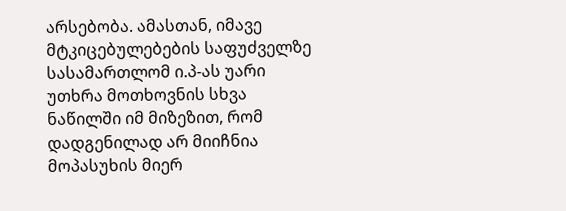არსებობა. ამასთან, იმავე მტკიცებულებების საფუძველზე სასამართლომ ი.პ-ას უარი უთხრა მოთხოვნის სხვა ნაწილში იმ მიზეზით, რომ დადგენილად არ მიიჩნია მოპასუხის მიერ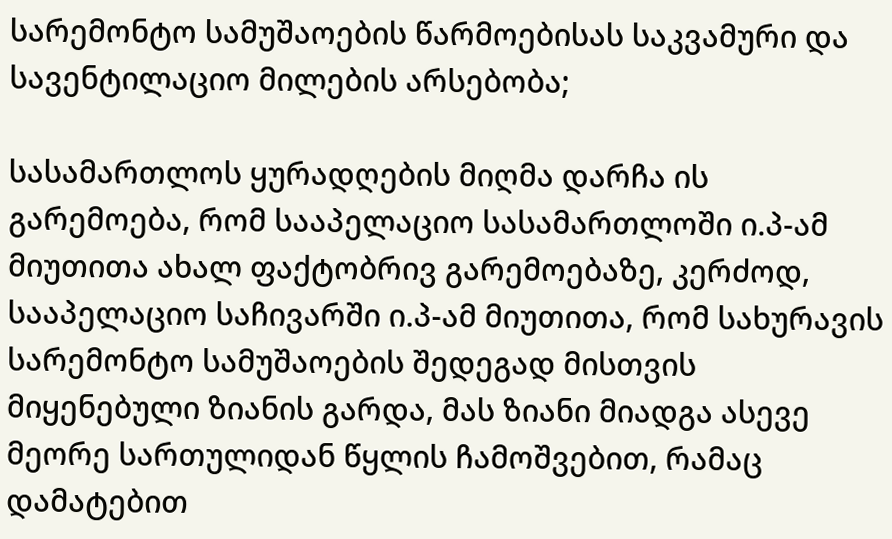სარემონტო სამუშაოების წარმოებისას საკვამური და სავენტილაციო მილების არსებობა;

სასამართლოს ყურადღების მიღმა დარჩა ის გარემოება, რომ სააპელაციო სასამართლოში ი.პ-ამ მიუთითა ახალ ფაქტობრივ გარემოებაზე, კერძოდ, სააპელაციო საჩივარში ი.პ-ამ მიუთითა, რომ სახურავის სარემონტო სამუშაოების შედეგად მისთვის მიყენებული ზიანის გარდა, მას ზიანი მიადგა ასევე მეორე სართულიდან წყლის ჩამოშვებით, რამაც დამატებით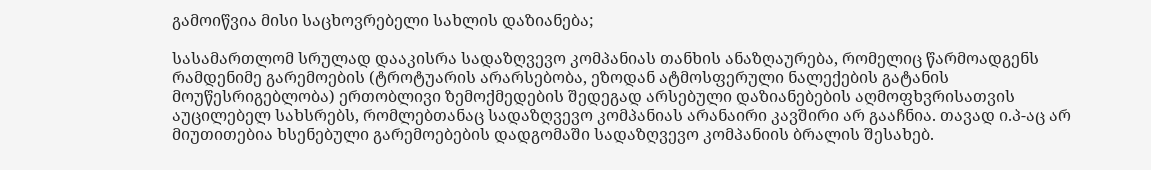გამოიწვია მისი საცხოვრებელი სახლის დაზიანება;

სასამართლომ სრულად დააკისრა სადაზღვევო კომპანიას თანხის ანაზღაურება, რომელიც წარმოადგენს რამდენიმე გარემოების (ტროტუარის არარსებობა, ეზოდან ატმოსფერული ნალექების გატანის მოუწესრიგებლობა) ერთობლივი ზემოქმედების შედეგად არსებული დაზიანებების აღმოფხვრისათვის აუცილებელ სახსრებს, რომლებთანაც სადაზღვევო კომპანიას არანაირი კავშირი არ გააჩნია. თავად ი.პ-აც არ მიუთითებია ხსენებული გარემოებების დადგომაში სადაზღვევო კომპანიის ბრალის შესახებ.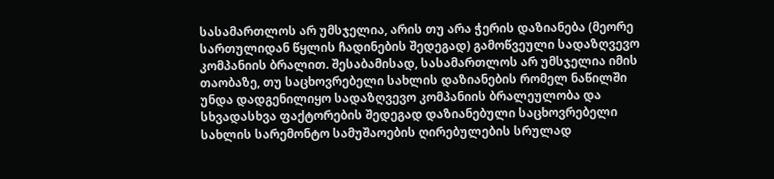სასამართლოს არ უმსჯელია, არის თუ არა ჭერის დაზიანება (მეორე სართულიდან წყლის ჩადინების შედეგად) გამოწვეული სადაზღვევო კომპანიის ბრალით. შესაბამისად, სასამართლოს არ უმსჯელია იმის თაობაზე, თუ საცხოვრებელი სახლის დაზიანების რომელ ნაწილში უნდა დადგენილიყო სადაზღვევო კომპანიის ბრალეულობა და სხვადასხვა ფაქტორების შედეგად დაზიანებული საცხოვრებელი სახლის სარემონტო სამუშაოების ღირებულების სრულად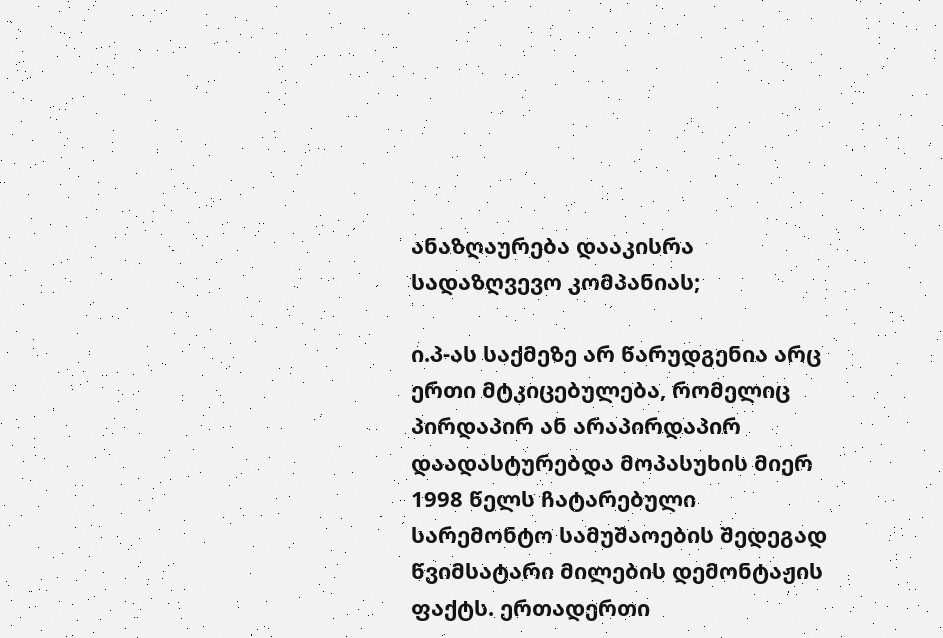ანაზღაურება დააკისრა სადაზღვევო კომპანიას;

ი.პ-ას საქმეზე არ წარუდგენია არც ერთი მტკიცებულება, რომელიც პირდაპირ ან არაპირდაპირ დაადასტურებდა მოპასუხის მიერ 1998 წელს ჩატარებული სარემონტო სამუშაოების შედეგად წვიმსატარი მილების დემონტაჟის ფაქტს. ერთადერთი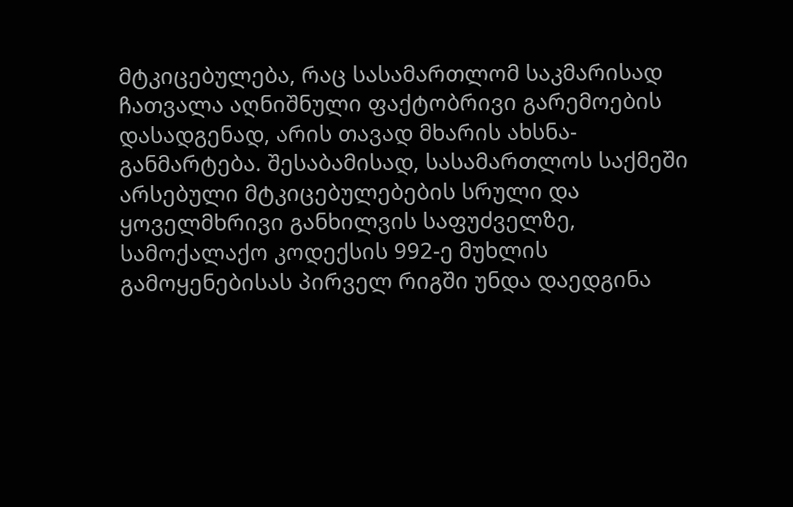მტკიცებულება, რაც სასამართლომ საკმარისად ჩათვალა აღნიშნული ფაქტობრივი გარემოების დასადგენად, არის თავად მხარის ახსნა-განმარტება. შესაბამისად, სასამართლოს საქმეში არსებული მტკიცებულებების სრული და ყოველმხრივი განხილვის საფუძველზე, სამოქალაქო კოდექსის 992-ე მუხლის გამოყენებისას პირველ რიგში უნდა დაედგინა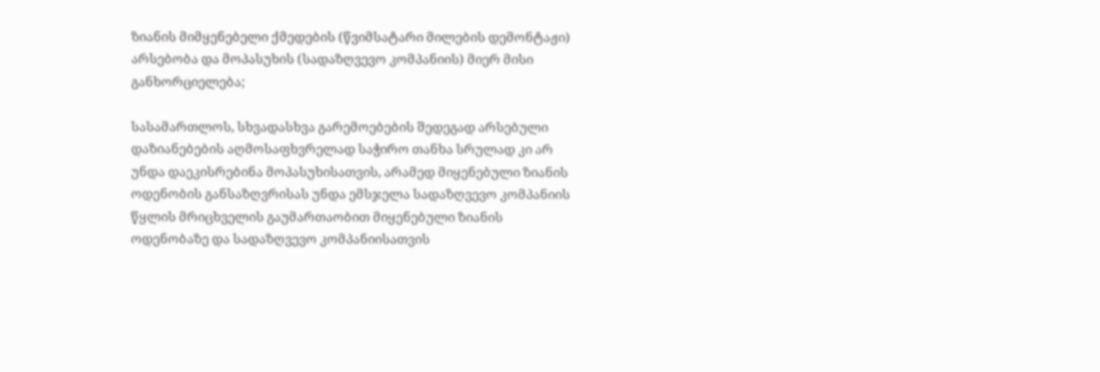ზიანის მიმყენებელი ქმედების (წვიმსატარი მილების დემონტაჟი) არსებობა და მოპასუხის (სადაზღვევო კომპანიის) მიერ მისი განხორციელება;

სასამართლოს, სხვადასხვა გარემოებების შედეგად არსებული დაზიანებების აღმოსაფხვრელად საჭირო თანხა სრულად კი არ უნდა დაეკისრებინა მოპასუხისათვის, არამედ მიყენებული ზიანის ოდენობის განსაზღვრისას უნდა ემსჯელა სადაზღვევო კომპანიის წყლის მრიცხველის გაუმართაობით მიყენებული ზიანის ოდენობაზე და სადაზღვევო კომპანიისათვის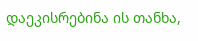დაეკისრებინა ის თანხა,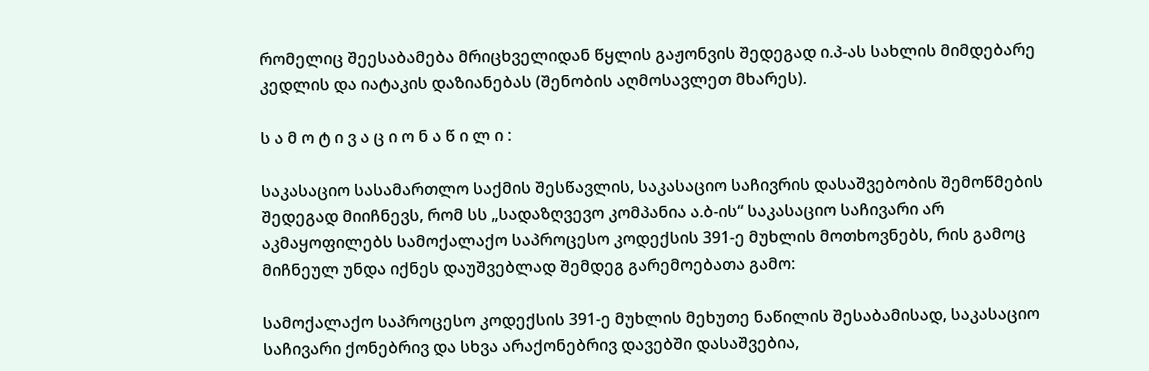რომელიც შეესაბამება მრიცხველიდან წყლის გაჟონვის შედეგად ი.პ-ას სახლის მიმდებარე კედლის და იატაკის დაზიანებას (შენობის აღმოსავლეთ მხარეს).

ს ა მ ო ტ ი ვ ა ც ი ო ნ ა წ ი ლ ი :

საკასაციო სასამართლო საქმის შესწავლის, საკასაციო საჩივრის დასაშვებობის შემოწმების შედეგად მიიჩნევს, რომ სს „სადაზღვევო კომპანია ა.ბ-ის“ საკასაციო საჩივარი არ აკმაყოფილებს სამოქალაქო საპროცესო კოდექსის 391-ე მუხლის მოთხოვნებს, რის გამოც მიჩნეულ უნდა იქნეს დაუშვებლად შემდეგ გარემოებათა გამო:

სამოქალაქო საპროცესო კოდექსის 391-ე მუხლის მეხუთე ნაწილის შესაბამისად, საკასაციო საჩივარი ქონებრივ და სხვა არაქონებრივ დავებში დასაშვებია,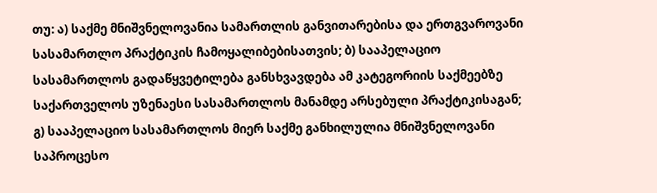თუ: ა) საქმე მნიშვნელოვანია სამართლის განვითარებისა და ერთგვაროვანი სასამართლო პრაქტიკის ჩამოყალიბებისათვის; ბ) სააპელაციო სასამართლოს გადაწყვეტილება განსხვავდება ამ კატეგორიის საქმეებზე საქართველოს უზენაესი სასამართლოს მანამდე არსებული პრაქტიკისაგან; გ) სააპელაციო სასამართლოს მიერ საქმე განხილულია მნიშვნელოვანი საპროცესო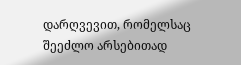დარღვევით, რომელსაც შეეძლო არსებითად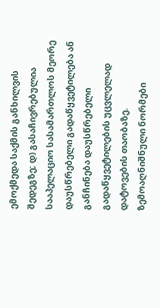ემოქმედა საქმის განხილვის შედეგზე; დ) გასაჩივრებულია სააპელაციო სასამართლოს მეორე დაუსწრებელი გადაწყვეტილება ან განჩინება დაუსწრებელი გადაწყვეტილების უცვლელად დატოვების თაობაზე. ზემოაღნიშნული ნორმები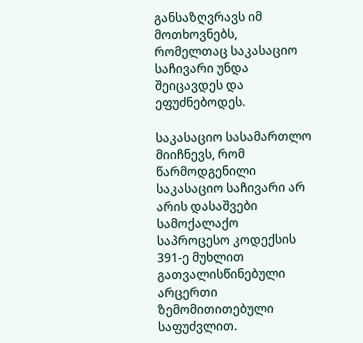განსაზღვრავს იმ მოთხოვნებს, რომელთაც საკასაციო საჩივარი უნდა შეიცავდეს და ეფუძნებოდეს.

საკასაციო სასამართლო მიიჩნევს, რომ წარმოდგენილი საკასაციო საჩივარი არ არის დასაშვები სამოქალაქო საპროცესო კოდექსის 391-ე მუხლით გათვალისწინებული არცერთი ზემომითითებული საფუძვლით.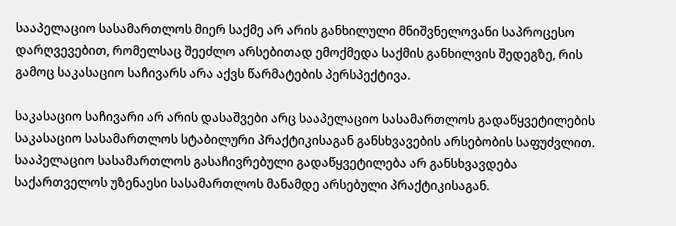სააპელაციო სასამართლოს მიერ საქმე არ არის განხილული მნიშვნელოვანი საპროცესო დარღვევებით, რომელსაც შეეძლო არსებითად ემოქმედა საქმის განხილვის შედეგზე, რის გამოც საკასაციო საჩივარს არა აქვს წარმატების პერსპექტივა.

საკასაციო საჩივარი არ არის დასაშვები არც სააპელაციო სასამართლოს გადაწყვეტილების საკასაციო სასამართლოს სტაბილური პრაქტიკისაგან განსხვავების არსებობის საფუძვლით. სააპელაციო სასამართლოს გასაჩივრებული გადაწყვეტილება არ განსხვავდება საქართველოს უზენაესი სასამართლოს მანამდე არსებული პრაქტიკისაგან.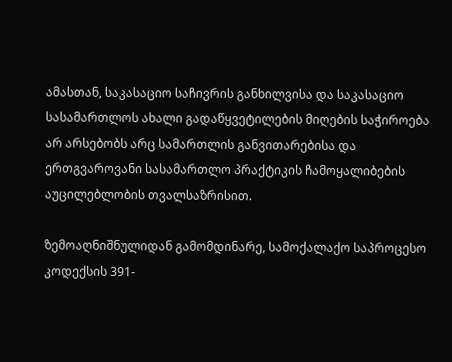ამასთან, საკასაციო საჩივრის განხილვისა და საკასაციო სასამართლოს ახალი გადაწყვეტილების მიღების საჭიროება არ არსებობს არც სამართლის განვითარებისა და ერთგვაროვანი სასამართლო პრაქტიკის ჩამოყალიბების აუცილებლობის თვალსაზრისით.

ზემოაღნიშნულიდან გამომდინარე, სამოქალაქო საპროცესო კოდექსის 391-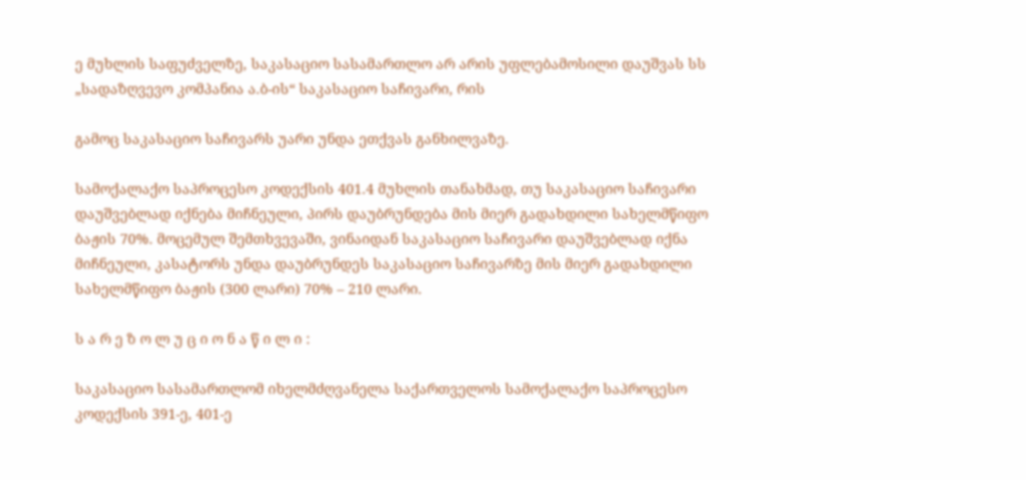ე მუხლის საფუძველზე, საკასაციო სასამართლო არ არის უფლებამოსილი დაუშვას სს „სადაზღვევო კომპანია ა.ბ-ის“ საკასაციო საჩივარი, რის

გამოც საკასაციო საჩივარს უარი უნდა ეთქვას განხილვაზე.

სამოქალაქო საპროცესო კოდექსის 401.4 მუხლის თანახმად, თუ საკასაციო საჩივარი დაუშვებლად იქნება მიჩნეული, პირს დაუბრუნდება მის მიერ გადახდილი სახელმწიფო ბაჟის 70%. მოცემულ შემთხვევაში, ვინაიდან საკასაციო საჩივარი დაუშვებლად იქნა მიჩნეული, კასატორს უნდა დაუბრუნდეს საკასაციო საჩივარზე მის მიერ გადახდილი სახელმწიფო ბაჟის (300 ლარი) 70% – 210 ლარი.

ს ა რ ე ზ ო ლ უ ც ი ო ნ ა წ ი ლ ი :

საკასაციო სასამართლომ იხელმძღვანელა საქართველოს სამოქალაქო საპროცესო კოდექსის 391-ე, 401-ე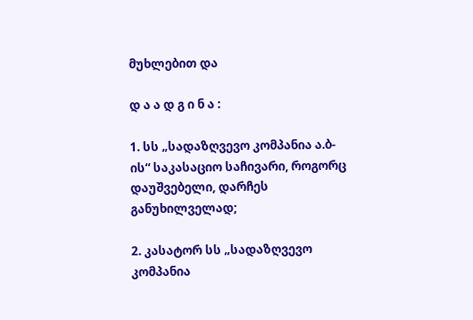მუხლებით და

დ ა ა დ გ ი ნ ა :

1. სს „სადაზღვევო კომპანია ა.ბ-ის“ საკასაციო საჩივარი, როგორც დაუშვებელი, დარჩეს განუხილველად;

2. კასატორ სს „სადაზღვევო კომპანია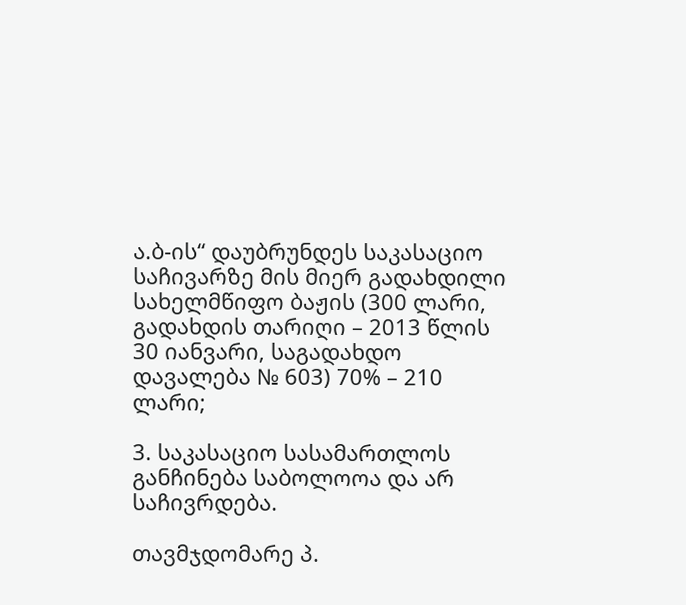ა.ბ-ის“ დაუბრუნდეს საკასაციო საჩივარზე მის მიერ გადახდილი სახელმწიფო ბაჟის (300 ლარი, გადახდის თარიღი – 2013 წლის 30 იანვარი, საგადახდო დავალება № 603) 70% – 210 ლარი;

3. საკასაციო სასამართლოს განჩინება საბოლოოა და არ საჩივრდება.

თავმჯდომარე პ.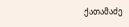ქათამაძე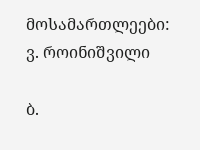მოსამართლეები: ვ. როინიშვილი

ბ.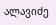ალავიძე